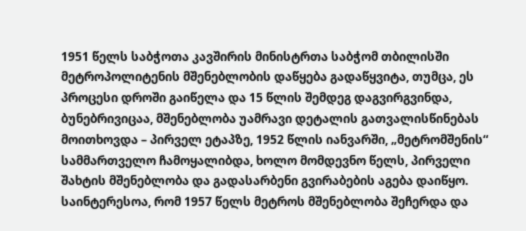1951 წელს საბჭოთა კავშირის მინისტრთა საბჭომ თბილისში მეტროპოლიტენის მშენებლობის დაწყება გადაწყვიტა, თუმცა, ეს პროცესი დროში გაიწელა და 15 წლის შემდეგ დაგვირგვინდა, ბუნებრივიცაა, მშენებლობა უამრავი დეტალის გათვალისწინებას მოითხოვდა – პირველ ეტაპზე, 1952 წლის იანვარში, „მეტრომშენის“ სამმართველო ჩამოყალიბდა, ხოლო მომდევნო წელს, პირველი შახტის მშენებლობა და გადასარბენი გვირაბების აგება დაიწყო.
საინტერესოა, რომ 1957 წელს მეტროს მშენებლობა შეჩერდა და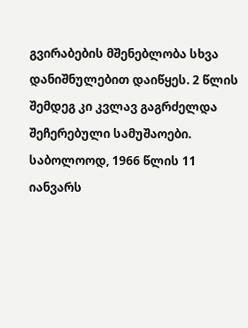გვირაბების მშენებლობა სხვა დანიშნულებით დაიწყეს. 2 წლის შემდეგ კი კვლავ გაგრძელდა შეჩერებული სამუშაოები.
საბოლოოდ, 1966 წლის 11 იანვარს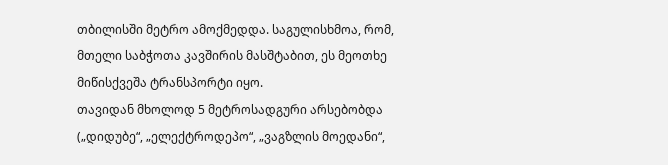თბილისში მეტრო ამოქმედდა. საგულისხმოა, რომ, მთელი საბჭოთა კავშირის მასშტაბით, ეს მეოთხე მიწისქვეშა ტრანსპორტი იყო.
თავიდან მხოლოდ 5 მეტროსადგური არსებობდა („დიდუბე“, „ელექტროდეპო“, „ვაგზლის მოედანი“,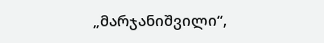„მარჯანიშვილი“,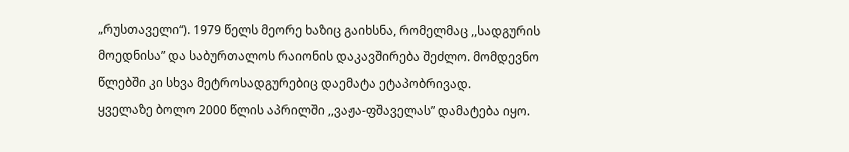„რუსთაველი“). 1979 წელს მეორე ხაზიც გაიხსნა, რომელმაც ,,სადგურის მოედნისა” და საბურთალოს რაიონის დაკავშირება შეძლო. მომდევნო წლებში კი სხვა მეტროსადგურებიც დაემატა ეტაპობრივად.
ყველაზე ბოლო 2000 წლის აპრილში ,,ვაჟა-ფშაველას” დამატება იყო.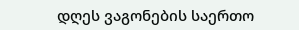დღეს ვაგონების საერთო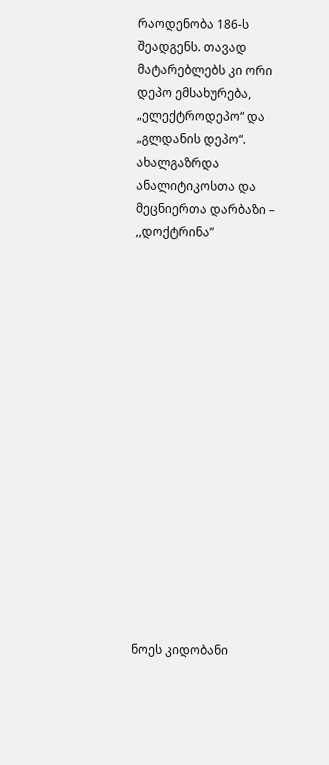რაოდენობა 186-ს შეადგენს. თავად მატარებლებს კი ორი დეპო ემსახურება, „ელექტროდეპო“ და „გლდანის დეპო“.
ახალგაზრდა ანალიტიკოსთა და მეცნიერთა დარბაზი – ,,დოქტრინა”

















ნოეს კიდობანი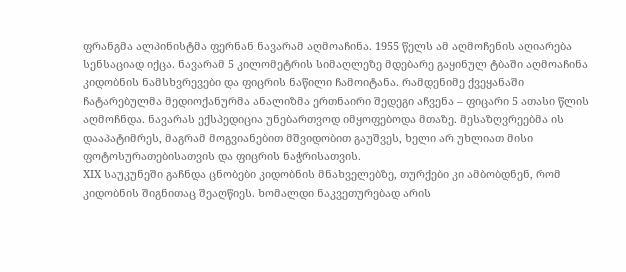ფრანგმა ალპინისტმა ფერნან ნავარამ აღმოაჩინა. 1955 წელს ამ აღმოჩენის აღიარება სენსაციად იქცა. ნავარამ 5 კილომეტრის სიმაღლეზე მდებარე გაყინულ ტბაში აღმოაჩინა კიდობნის ნამსხვრევები და ფიცრის ნაწილი ჩამოიტანა. რამდენიმე ქვეყანაში ჩატარებულმა მედიოქანურმა ანალიზმა ერთნაირი შედეგი აჩვენა – ფიცარი 5 ათასი წლის აღმოჩნდა. ნავარას ექსპედიცია უნებართვოდ იმყოფებოდა მთაზე. მესაზღვრეებმა ის დააპატიმრეს, მაგრამ მოგვიანებით მშვიდობით გაუშვეს, ხელი არ უხლიათ მისი ფოტოსურათებისათვის და ფიცრის ნაჭრისათვის.
XIX საუკუნეში გაჩნდა ცნობები კიდობნის მნახველებზე, თურქები კი ამბობდნენ, რომ კიდობნის შიგნითაც შეაღწიეს. ხომალდი ნაკვეთურებად არის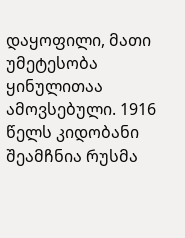დაყოფილი, მათი უმეტესობა ყინულითაა ამოვსებული. 1916 წელს კიდობანი შეამჩნია რუსმა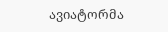ავიატორმა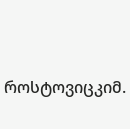როსტოვიცკიმ.